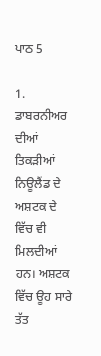ਪਾਠ 5

1. ਡਾਬਰਨੀਅਰ ਦੀਆਂ ਤਿਕੜੀਆਂ ਨਿਊਲੈਂਡ ਦੇ ਅਸ਼ਟਕ ਦੇ ਵਿੱਚ ਵੀ ਮਿਲਦੀਆਂ ਹਨ। ਅਸ਼ਟਕ ਵਿੱਚ ਊਹ ਸਾਰੇ ਤੱਤ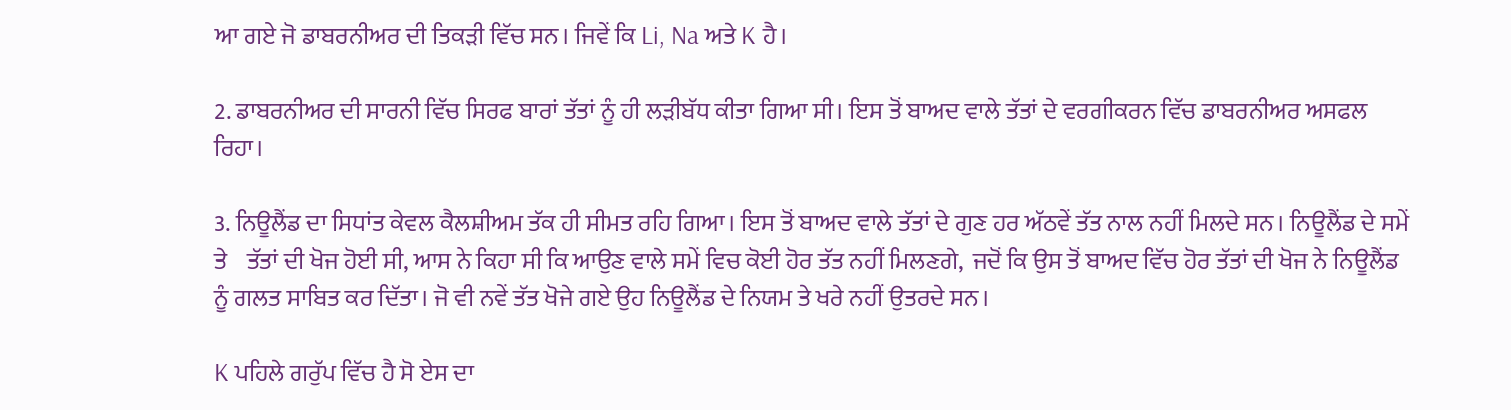ਆ ਗਏ ਜੋ ਡਾਬਰਨੀਅਰ ਦੀ ਤਿਕੜੀ ਵਿੱਚ ਸਨ। ਜਿਵੇਂ ਕਿ Li, Na ਅਤੇ K ਹੈ।

2. ਡਾਬਰਨੀਅਰ ਦੀ ਸਾਰਨੀ ਵਿੱਚ ਸਿਰਫ ਬਾਰਾਂ ਤੱਤਾਂ ਨੂੰ ਹੀ ਲੜੀਬੱਧ ਕੀਤਾ ਗਿਆ ਸੀ। ਇਸ ਤੋਂ ਬਾਅਦ ਵਾਲੇ ਤੱਤਾਂ ਦੇ ਵਰਗੀਕਰਨ ਵਿੱਚ ਡਾਬਰਨੀਅਰ ਅਸਫਲ ਰਿਹਾ।

3. ਨਿਊਲੈਂਡ ਦਾ ਸਿਧਾਂਤ ਕੇਵਲ ਕੈਲਸ਼ੀਅਮ ਤੱਕ ਹੀ ਸੀਮਤ ਰਹਿ ਗਿਆ। ਇਸ ਤੋਂ ਬਾਅਦ ਵਾਲੇ ਤੱਤਾਂ ਦੇ ਗੁਣ ਹਰ ਅੱਠਵੇਂ ਤੱਤ ਨਾਲ ਨਹੀਂ ਮਿਲਦੇ ਸਨ। ਨਿਊਲੈਂਡ ਦੇ ਸਮੇਂ ਤੇ    ਤੱਤਾਂ ਦੀ ਖੋਜ ਹੋਈ ਸੀ, ਆਸ ਨੇ ਕਿਹਾ ਸੀ ਕਿ ਆਉਣ ਵਾਲੇ ਸਮੇਂ ਵਿਚ ਕੋਈ ਹੋਰ ਤੱਤ ਨਹੀਂ ਮਿਲਣਗੇ,  ਜਦੋਂ ਕਿ ਉਸ ਤੋਂ ਬਾਅਦ ਵਿੱਚ ਹੋਰ ਤੱਤਾਂ ਦੀ ਖੋਜ ਨੇ ਨਿਊਲੈਂਡ ਨੂੰ ਗਲਤ ਸਾਬਿਤ ਕਰ ਦਿੱਤਾ। ਜੋ ਵੀ ਨਵੇਂ ਤੱਤ ਖੋਜੇ ਗਏ ਉਹ ਨਿਊਲੈਂਡ ਦੇ ਨਿਯਮ ਤੇ ਖਰੇ ਨਹੀਂ ਉਤਰਦੇ ਸਨ।

K ਪਹਿਲੇ ਗਰੁੱਪ ਵਿੱਚ ਹੈ ਸੋ ਏਸ ਦਾ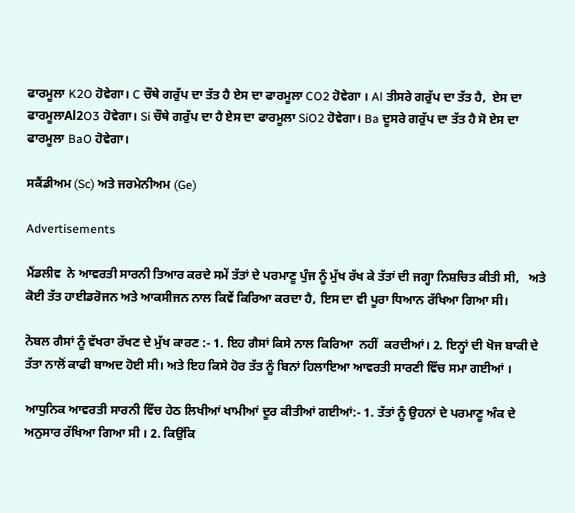ਫਾਰਮੂਲਾ K2O ਹੋਵੇਗਾ। C ਚੌਥੇ ਗਰੁੱਪ ਦਾ ਤੱਤ ਹੈ ਏਸ ਦਾ ਫਾਰਮੂਲਾ CO2 ਹੋਵੇਗਾ । Al ਤੀਸਰੇ ਗਰੁੱਪ ਦਾ ਤੱਤ ਹੈ,  ਏਸ ਦਾ ਫਾਰਮੂਲਾAl2O3 ਹੋਵੇਗਾ। Si ਚੌਥੇ ਗਰੁੱਪ ਦਾ ਹੈ ਏਸ ਦਾ ਫਾਰਮੂਲਾ SiO2 ਹੋਵੇਗਾ। Ba ਦੂਸਰੇ ਗਰੁੱਪ ਦਾ ਤੱਤ ਹੈ ਸੋ ਏਸ ਦਾ ਫਾਰਮੂਲਾ BaO ਹੋਵੇਗਾ।

ਸਕੈਂਡੀਅਮ (Sc) ਅਤੇ ਜਰਮੇਨੀਅਮ (Ge)

Advertisements

ਮੈਂਡਲੀਵ  ਨੇ ਆਵਰਤੀ ਸਾਰਨੀ ਤਿਆਰ ਕਰਦੇ ਸਮੇਂ ਤੱਤਾਂ ਦੇ ਪਰਮਾਣੂ ਪੁੰਜ ਨੂੰ ਮੁੱਖ ਰੱਖ ਕੇ ਤੱਤਾਂ ਦੀ ਜਗ੍ਹਾ ਨਿਸ਼ਚਿਤ ਕੀਤੀ ਸੀ,   ਅਤੇ ਕੋਈ ਤੱਤ ਹਾਈਡਰੋਜਨ ਅਤੇ ਆਕਸੀਜਨ ਨਾਲ ਕਿਵੇਂ ਕਿਰਿਆ ਕਰਦਾ ਹੈ, ਇਸ ਦਾ ਵੀ ਪੂਰਾ ਧਿਆਨ ਰੱਖਿਆ ਗਿਆ ਸੀ।

ਨੋਬਲ ਗੈਸਾਂ ਨੂੰ ਵੱਖਰਾ ਰੱਖਣ ਦੇ ਮੁੱਖ ਕਾਰਣ :- 1. ਇਹ ਗੈਸਾਂ ਕਿਸੇ ਨਾਲ ਕਿਰਿਆ  ਨਹੀਂ  ਕਰਦੀਆਂ। 2. ਇਨ੍ਹਾਂ ਦੀ ਖੋਜ ਬਾਕੀ ਦੇ ਤੱਤਾ ਨਾਲੋਂ ਕਾਫੀ ਬਾਅਦ ਹੋਈ ਸੀ। ਅਤੇ ਇਹ ਕਿਸੇ ਹੋਰ ਤੱਤ ਨੂੰ ਬਿਨਾਂ ਹਿਲਾਇਆ ਆਵਰਤੀ ਸਾਰਣੀ ਵਿੱਚ ਸਮਾ ਗਈਆਂ ।

ਆਧੁਨਿਕ ਆਵਰਤੀ ਸਾਰਨੀ ਵਿੱਚ ਹੇਠ ਲਿਖੀਆਂ ਖਾਮੀਆਂ ਦੂਰ ਕੀਤੀਆਂ ਗਈਆਂ:- 1. ਤੱਤਾਂ ਨੂੰ ਉਹਨਾਂ ਦੇ ਪਰਮਾਣੂ ਅੰਕ ਦੇ ਅਨੁਸਾਰ ਰੱਖਿਆ ਗਿਆ ਸੀ । 2. ਕਿਉਂਕਿ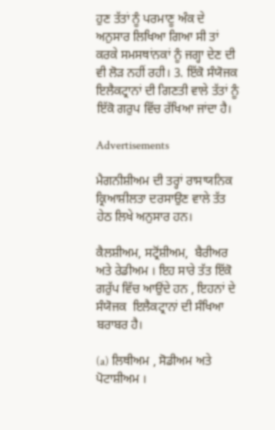ਹੁਣ ਤੱਤਾਂ ਨੂੰ ਪਰਮਾਣੂ ਅੰਕ ਦੇ ਅਨੁਸਾਰ ਲਿਖਿਆ ਗਿਆ ਸੀ ਤਾਂ ਕਰਕੇ ਸਮਸਥਾਂਨਕਾਂ ਨੂੰ ਜਗ੍ਹਾ ਦੇਣ ਦੀ ਵੀ ਲੋੜ ਨਹੀਂ ਰਹੀ। 3. ਇੱਕੋ ਸੰਯੋਜਕ ਇਲੈਕਟ੍ਰਾਨਾਂ ਦੀ ਗਿਣਤੀ ਵਾਲੇ ਤੱਤਾਂ ਨੂੰ ਇੱਕੋ ਗਰੁਪ ਵਿੱਚ ਰੱਖਿਆ ਜਾਂਦਾ ਹੈ।

Advertisements

ਮੈਗਨੀਸ਼ੀਅਮ ਦੀ ਤਰ੍ਹਾਂ ਰਾਸਾਯਨਿਕ ਕ੍ਰਿਆਸ਼ੀਲਤਾ ਦਰਸਾਉਣ ਵਾਲੇ ਤੱਤ ਹੇਠ ਲਿਖੇ ਅਨੁਸਾਰ ਹਨ।

ਕੈਲਸ਼ੀਅਮ, ਸਟ੍ਰੋਂਸ਼ੀਅਮ,  ਬੈਰੀਅਰ ਅਤੇ ਰੇਡੀਅਮ । ਇਹ ਸਾਰੇ ਤੱਤ ਇੱਕੋ ਗਰੁੱਪ ਵਿੱਚ ਆਉਂਦੇ ਹਨ , ਇਹਨਾਂ ਦੇ ਸੰਯੋਜਕ  ਇਲੈਕਟ੍ਰਾਨਾਂ ਦੀ ਸੰਖਿਆ ਬਰਾਬਰ ਹੈ।

(a) ਲਿਥੀਅਮ , ਸੋਡੀਅਮ ਅਤੇ ਪੋਟਾਸ਼ੀਅਮ ।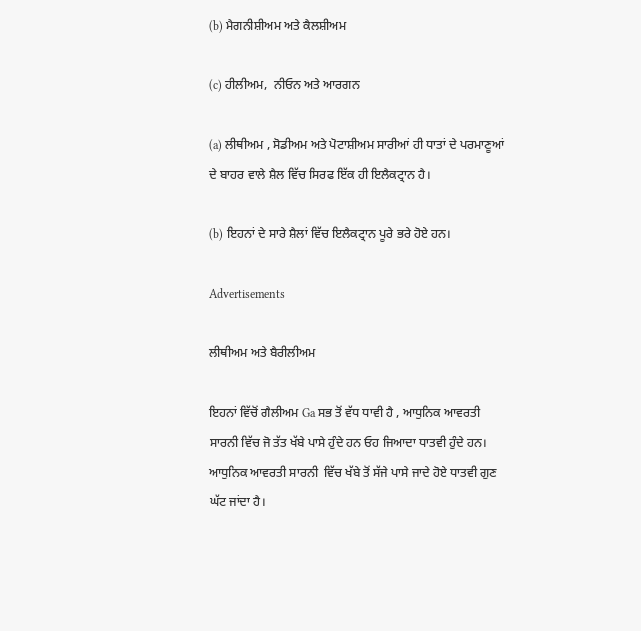(b) ਮੈਗਨੀਸ਼ੀਅਮ ਅਤੇ ਕੈਲਸ਼ੀਅਮ

(c) ਹੀਲੀਅਮ,  ਨੀਓਨ ਅਤੇ ਆਰਗਨ

(a) ਲੀਥੀਅਮ , ਸੋਡੀਅਮ ਅਤੇ ਪੋਟਾਸ਼ੀਅਮ ਸਾਰੀਆਂ ਹੀ ਧਾਤਾਂ ਦੇ ਪਰਮਾਣੂਆਂ ਦੇ ਬਾਹਰ ਵਾਲੇ ਸ਼ੈਲ ਵਿੱਚ ਸਿਰਫ ਇੱਕ ਹੀ ਇਲੈਕਟ੍ਰਾਨ ਹੈ।

(b) ਇਹਨਾਂ ਦੇ ਸਾਰੇ ਸ਼ੈਲਾਂ ਵਿੱਚ ਇਲੈਕਟ੍ਰਾਨ ਪੂਰੇ ਭਰੇ ਹੋਏ ਹਨ।

Advertisements

ਲੀਥੀਅਮ ਅਤੇ ਬੈਰੀਲੀਅਮ

ਇਹਨਾਂ ਵਿੱਚੋਂ ਗੈਲੀਅਮ Ga ਸਭ ਤੋਂ ਵੱਧ ਧਾਵੀ ਹੈ , ਆਧੁਨਿਕ ਆਵਰਤੀ ਸਾਰਨੀ ਵਿੱਚ ਜੋ ਤੱਤ ਖੱਬੇ ਪਾਸੇ ਹੁੰਦੇ ਹਨ ਓਹ ਜਿਆਦਾ ਧਾਤਵੀ ਹੁੰਦੇ ਹਨ। ਆਧੁਨਿਕ ਆਵਰਤੀ ਸਾਰਨੀ  ਵਿੱਚ ਖੱਬੇ ਤੋਂ ਸੱਜੇ ਪਾਸੇ ਜਾਦੇ ਹੋਏ ਧਾਤਵੀ ਗੁਣ ਘੱਟ ਜਾਂਦਾ ਹੈ।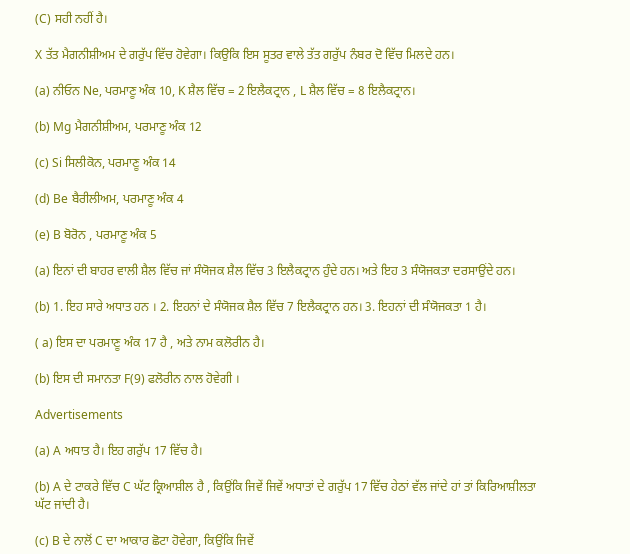(C) ਸਹੀ ਨਹੀਂ ਹੈ।

X ਤੱਤ ਮੈਗਨੀਸ਼ੀਅਮ ਦੇ ਗਰੁੱਪ ਵਿੱਚ ਹੋਵੇਗਾ। ਕਿਉਕਿ ਇਸ ਸੂਤਰ ਵਾਲੇ ਤੱਤ ਗਰੁੱਪ ਨੰਬਰ ਦੋ ਵਿੱਚ ਮਿਲਦੇ ਹਨ।

(a) ਨੀਓਨ Ne, ਪਰਮਾਣੂ ਅੰਕ 10, K ਸ਼ੈਲ ਵਿੱਚ = 2 ਇਲੈਕਟ੍ਰਾਨ , L ਸ਼ੈਲ ਵਿੱਚ = 8 ਇਲੈਕਟ੍ਰਾਨ।

(b) Mg ਮੈਗਨੀਸ਼ੀਅਮ, ਪਰਮਾਣੂ ਅੰਕ 12

(c) Si ਸਿਲੀਕੋਨ, ਪਰਮਾਣੂ ਅੰਕ 14

(d) Be ਬੈਰੀਲੀਅਮ, ਪਰਮਾਣੂ ਅੰਕ 4

(e) B ਬੋਰੋਨ , ਪਰਮਾਣੂ ਅੰਕ 5

(a) ਇਨਾਂ ਦੀ ਬਾਹਰ ਵਾਲੀ ਸ਼ੈਲ ਵਿੱਚ ਜਾਂ ਸੰਯੋਜਕ ਸ਼ੈਲ ਵਿੱਚ 3 ਇਲੈਕਟ੍ਰਾਨ ਹੁੰਦੇ ਹਨ। ਅਤੇ ਇਹ 3 ਸੰਯੋਜਕਤਾ ਦਰਸਾਉਂਦੇ ਹਨ।

(b) 1. ਇਹ ਸਾਰੇ ਅਧਾਤ ਹਨ । 2. ਇਹਨਾਂ ਦੇ ਸੰਯੋਜਕ ਸ਼ੈਲ ਵਿੱਚ 7 ਇਲੈਕਟ੍ਰਾਨ ਹਨ। 3. ਇਹਨਾਂ ਦੀ ਸੰਯੋਜਕਤਾ 1 ਹੈ।

( a) ਇਸ ਦਾ ਪਰਮਾਣੂ ਅੰਕ 17 ਹੈ , ਅਤੇ ਨਾਮ ਕਲੋਰੀਨ ਹੈ।

(b) ਇਸ ਦੀ ਸਮਾਨਤਾ F(9) ਫਲੋਰੀਨ ਨਾਲ ਹੋਵੇਗੀ ।

Advertisements

(a) A ਅਧਾਤ ਹੈ। ਇਹ ਗਰੁੱਪ 17 ਵਿੱਚ ਹੈ।

(b) A ਦੇ ਟਾਕਰੇ ਵਿੱਚ C ਘੱਟ ਕ੍ਰਿਆਸ਼ੀਲ ਹੈ , ਕਿਉਂਕਿ ਜਿਵੇਂ ਜਿਵੇਂ ਅਧਾਤਾਂ ਦੇ ਗਰੁੱਪ 17 ਵਿੱਚ ਹੇਠਾਂ ਵੱਲ ਜਾਂਦੇ ਹਾਂ ਤਾਂ ਕਿਰਿਆਸ਼ੀਲਤਾ ਘੱਟ ਜਾਂਦੀ ਹੈ।

(c) B ਦੇ ਨਾਲੋਂ C ਦਾ ਆਕਾਰ ਛੋਟਾ ਹੋਵੇਗਾ, ਕਿਉਂਕਿ ਜਿਵੇਂ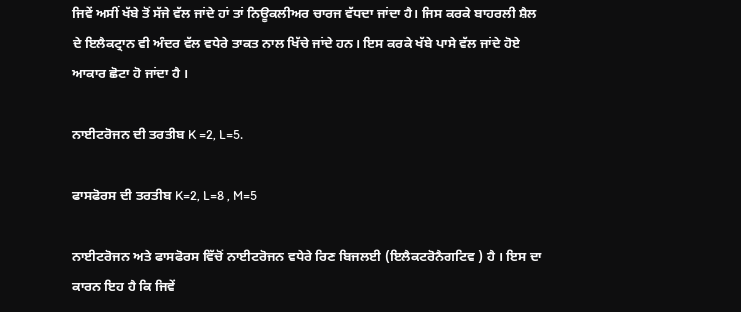ਜਿਵੇਂ ਅਸੀਂ ਖੱਬੇ ਤੋਂ ਸੱਜੇ ਵੱਲ ਜਾਂਦੇ ਹਾਂ ਤਾਂ ਨਿਊਕਲੀਅਰ ਚਾਰਜ ਵੱਧਦਾ ਜਾਂਦਾ ਹੈ। ਜਿਸ ਕਰਕੇ ਬਾਹਰਲੀ ਸ਼ੈਲ ਦੇ ਇਲੈਕਟ੍ਰਾਨ ਵੀ ਅੰਦਰ ਵੱਲ ਵਧੇਰੇ ਤਾਕਤ ਨਾਲ ਖਿੱਚੇ ਜਾਂਦੇ ਹਨ। ਇਸ ਕਰਕੇ ਖੱਬੇ ਪਾਸੇ ਵੱਲ ਜਾਂਦੇ ਹੋਏ ਆਕਾਰ ਛੋਟਾ ਹੋ ਜਾਂਦਾ ਹੈ ।

ਨਾਈਟਰੋਜਨ ਦੀ ਤਰਤੀਬ K =2, L=5.

ਫਾਸਫੋਰਸ ਦੀ ਤਰਤੀਬ K=2, L=8 , M=5

ਨਾਈਟਰੋਜਨ ਅਤੇ ਫਾਸਫੋਰਸ ਵਿੱਚੋਂ ਨਾਈਟਰੋਜਨ ਵਧੇਰੇ ਰਿਣ ਬਿਜਲਈ (ਇਲੈਕਟਰੋਨੈਗਟਿਵ ) ਹੈ । ਇਸ ਦਾ ਕਾਰਨ ਇਹ ਹੈ ਕਿ ਜਿਵੇਂ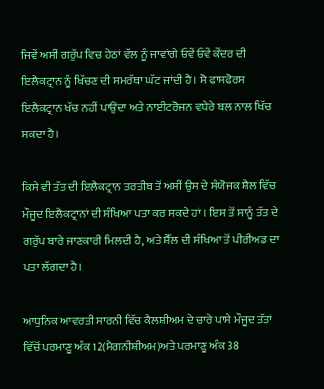ਜਿਵੇਂ ਅਸੀਂ ਗਰੁੱਪ ਵਿਚ ਹੇਠਾਂ ਵੱਲ ਨੂੰ ਜਾਵਾਂਗੇ ਓਵੇਂ ਓਵੇਂ ਕੇਂਦਰ ਦੀ ਇਲੈਕਟ੍ਰਾਨ ਨੂੰ ਖਿੱਚਣ ਦੀ ਸਮਰੱਥਾ ਘੱਟ ਜਾਂਦੀ ਹੈ। ਸੋ ਫਾਸਫੋਰਸ ਇਲੈਕਟ੍ਰਾਨ ਖੱਚ ਨਹੀਂ ਪਾਉਂਦਾ ਅਤੇ ਨਾਈਟਰੋਜਨ ਵਧੇਰੇ ਬਲ ਨਾਲ ਖਿੱਚ ਸਕਦਾ ਹੈ।

ਕਿਸੇ ਵੀ ਤੱਤ ਦੀ ਇਲੈਕਟ੍ਰਾਨ ਤਰਤੀਬ ਤੋਂ ਅਸੀਂ ਉਸ ਦੇ ਸੰਯੋਜਕ ਸ਼ੈਲ ਵਿੱਚ ਮੌਜੂਦ ਇਲੈਕਟ੍ਰਾਨਾਂ ਦੀ ਸੰਖਿਆ ਪਤਾ ਕਰ ਸਕਦੇ ਹਾਂ । ਇਸ ਤੋਂ ਸਾਨੂੰ ਤੱਤ ਦੇ ਗਰੁੱਪ ਬਾਰੇ ਜਾਣਕਾਰੀ ਮਿਲਦੀ ਹੈ, ਅਤੇ ਸ਼ੈੱਲ ਦੀ ਸੰਖਿਆ ਤੋਂ ਪੀਰੀਅਡ ਦਾ ਪਤਾ ਲੱਗਦਾ ਹੈ।

ਆਧੁਨਿਕ ਆਵਰਤੀ ਸਾਰਨੀ ਵਿੱਚ ਕੈਲਸ਼ੀਅਮ ਦੇ ਚਾਰੇ ਪਾਸੇ ਮੌਜੂਦ ਤੱਤਾਂ ਵਿੱਚੋਂ ਪਰਮਾਣੂ ਅੰਕ 12(ਮੈਗਨੀਸ਼ੀਅਮ)ਅਤੇ ਪਰਮਾਣੂ ਅੰਕ 38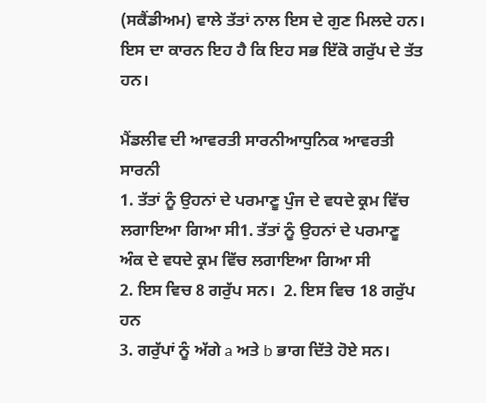(ਸਕੈਂਡੀਅਮ) ਵਾਲੇ ਤੱਤਾਂ ਨਾਲ ਇਸ ਦੇ ਗੁਣ ਮਿਲਦੇ ਹਨ। ਇਸ ਦਾ ਕਾਰਨ ਇਹ ਹੈ ਕਿ ਇਹ ਸਭ ਇੱਕੋ ਗਰੁੱਪ ਦੇ ਤੱਤ ਹਨ।

ਮੈਂਡਲੀਵ ਦੀ ਆਵਰਤੀ ਸਾਰਨੀਆਧੁਨਿਕ ਆਵਰਤੀ ਸਾਰਨੀ
1. ਤੱਤਾਂ ਨੂੰ ਉਹਨਾਂ ਦੇ ਪਰਮਾਣੂ ਪੁੰਜ ਦੇ ਵਧਦੇ ਕ੍ਰਮ ਵਿੱਚ ਲਗਾਇਆ ਗਿਆ ਸੀ1. ਤੱਤਾਂ ਨੂੰ ਉਹਨਾਂ ਦੇ ਪਰਮਾਣੂ ਅੰਕ ਦੇ ਵਧਦੇ ਕ੍ਰਮ ਵਿੱਚ ਲਗਾਇਆ ਗਿਆ ਸੀ
2. ਇਸ ਵਿਚ 8 ਗਰੁੱਪ ਸਨ।  2. ਇਸ ਵਿਚ 18 ਗਰੁੱਪ ਹਨ
3. ਗਰੁੱਪਾਂ ਨੂੰ ਅੱਗੇ a ਅਤੇ b ਭਾਗ ਦਿੱਤੇ ਹੋਏ ਸਨ।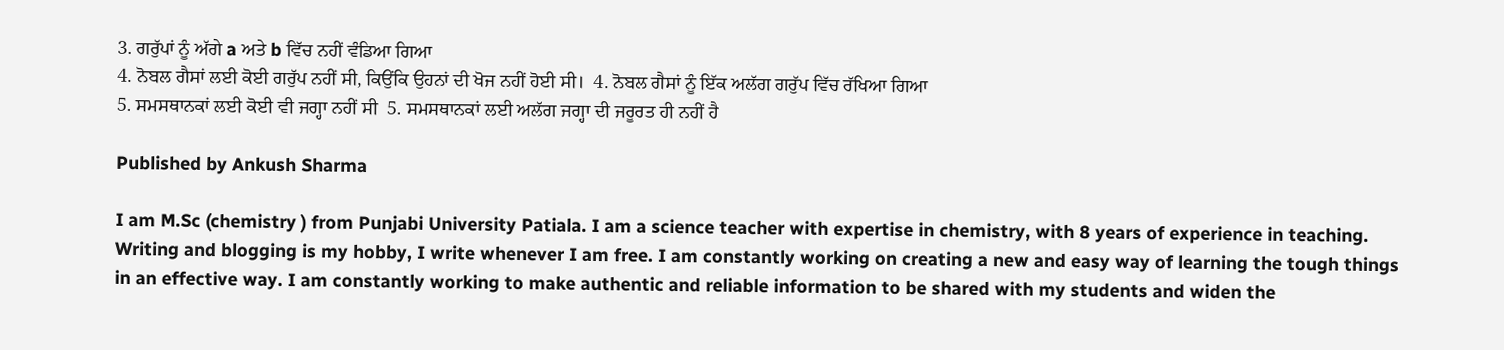3. ਗਰੁੱਪਾਂ ਨੂੰ ਅੱਗੇ a ਅਤੇ b ਵਿੱਚ ਨਹੀਂ ਵੰਡਿਆ ਗਿਆ
4. ਨੋਬਲ ਗੈਸਾਂ ਲਈ ਕੋਈ ਗਰੁੱਪ ਨਹੀਂ ਸੀ, ਕਿਉਂਕਿ ਉਹਨਾਂ ਦੀ ਖੋਜ ਨਹੀਂ ਹੋਈ ਸੀ।  4. ਨੋਬਲ ਗੈਸਾਂ ਨੂੰ ਇੱਕ ਅਲੱਗ ਗਰੁੱਪ ਵਿੱਚ ਰੱਖਿਆ ਗਿਆ
5. ਸਮਸਥਾਨਕਾਂ ਲਈ ਕੋਈ ਵੀ ਜਗ੍ਹਾ ਨਹੀਂ ਸੀ  5. ਸਮਸਥਾਨਕਾਂ ਲਈ ਅਲੱਗ ਜਗ੍ਹਾ ਦੀ ਜਰੂਰਤ ਹੀ ਨਹੀਂ ਹੈ

Published by Ankush Sharma

I am M.Sc (chemistry ) from Punjabi University Patiala. I am a science teacher with expertise in chemistry, with 8 years of experience in teaching. Writing and blogging is my hobby, I write whenever I am free. I am constantly working on creating a new and easy way of learning the tough things in an effective way. I am constantly working to make authentic and reliable information to be shared with my students and widen the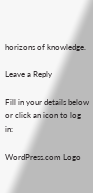horizons of knowledge.

Leave a Reply

Fill in your details below or click an icon to log in:

WordPress.com Logo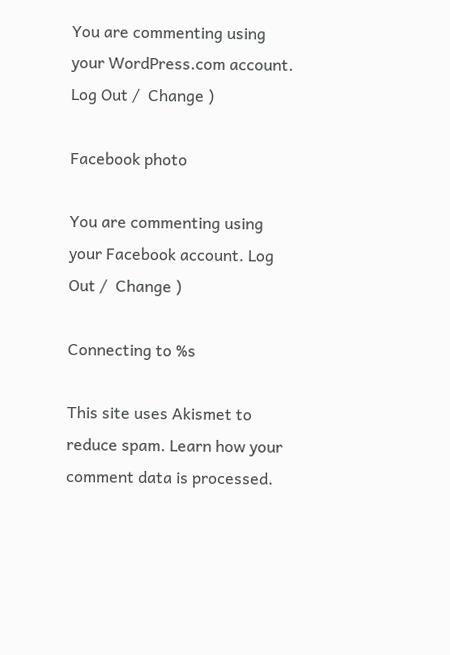You are commenting using your WordPress.com account. Log Out /  Change )

Facebook photo

You are commenting using your Facebook account. Log Out /  Change )

Connecting to %s

This site uses Akismet to reduce spam. Learn how your comment data is processed.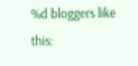%d bloggers like this: